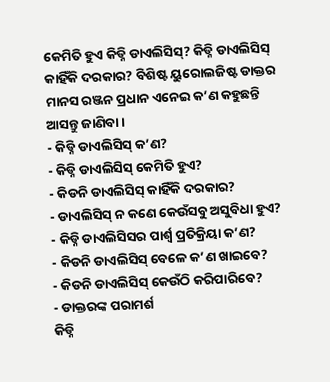କେମିତି ହୁଏ କିଡ୍ନି ଡାଏଲିସିସ୍? କିଡ୍ନି ଡାଏଲିସିସ୍ କାହିଁକି ଦରକାର? ବିଶିଷ୍ଟ ୟୁରୋଲଜିଷ୍ଟ ଡାକ୍ତର ମାନସ ରଞ୍ଜନ ପ୍ରଧାନ ଏନେଇ କ’ଣ କହୁଛନ୍ତି ଆସନ୍ତୁ ଜାଣିବା।
- କିଡ୍ନି ଡାଏଲିସିସ୍ କ’ଣ?
- କିଡ୍ନି ଡାଏଲିସିସ୍ କେମିତି ହୁଏ?
- କିଡନି ଡାଏଲିସିସ୍ କାହିଁକି ଦରକାର?
- ଡାଏଲିସିସ୍ ନ କଣେ କେଉଁସବୁ ଅସୁବିଧା ହୁଏ?
- କିଡ୍ନି ଡାଏଲିସିସର ପାର୍ଶ୍ୱ ପ୍ରତିକ୍ରିୟା କ’ଣ?
- କିଡନି ଡାଏଲିସିସ୍ ବେଳେ କ’ଣ ଖାଇବେ?
- କିଡନି ଡାଏଲିସିସ୍ କେଉଁଠି କରିପାରିବେ?
- ଡାକ୍ତରଙ୍କ ପରାମର୍ଶ
କିଡ୍ନି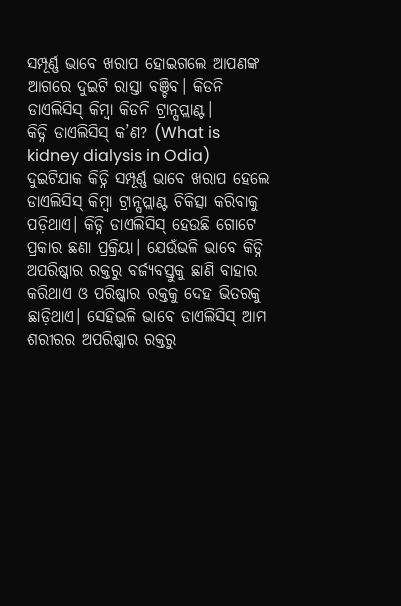ସମ୍ପୂର୍ଣ୍ଣ ଭାବେ ଖରାପ ହୋଇଗଲେ ଆପଣଙ୍କ ଆଗରେ ଦୁଇଟି ରାସ୍ତା ବଞ୍ଚିବ। କିଡନି ଡାଏଲିସିସ୍ କିମ୍ବା କିଡନି ଟ୍ରାନ୍ସପ୍ଲାଣ୍ଟ।
କିଡ୍ନି ଡାଏଲିସିସ୍ କ’ଣ? (What is kidney dialysis in Odia)
ଦୁଇଟିଯାକ କିଡ୍ନି ସମ୍ପୂର୍ଣ୍ଣ ଭାବେ ଖରାପ ହେଲେ ଡାଏଲିସିସ୍ କିମ୍ବା ଟ୍ରାନ୍ସପ୍ଲାଣ୍ଟ ଚିକିତ୍ସା କରିବାକୁ ପଡ଼ିଥାଏ। କିଡ୍ନି ଡାଏଲିସିସ୍ ହେଉଛି ଗୋଟେ ପ୍ରକାର ଛଣା ପ୍ରକ୍ରିୟା। ଯେଉଁଭଳି ଭାବେ କିଡ୍ନି ଅପରିଷ୍କାର ରକ୍ତରୁ ବର୍ଜ୍ୟବସ୍ତୁକୁ ଛାଣି ବାହାର କରିଥାଏ ଓ ପରିଷ୍କାର ରକ୍ତକୁ ଦେହ ଭିତରକୁ ଛାଡ଼ିଥାଏ। ସେହିଭଳି ଭାବେ ଡାଏଲିସିସ୍ ଆମ ଶରୀରର ଅପରିଷ୍କାର ରକ୍ତରୁ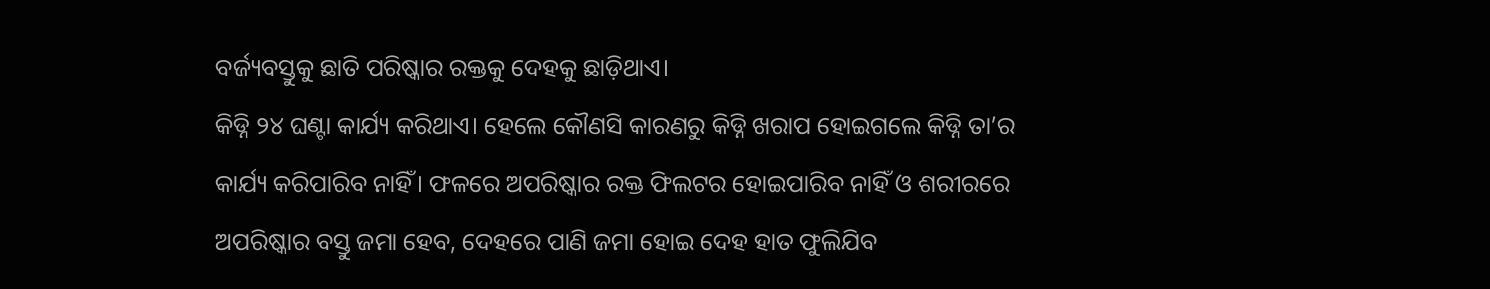ବର୍ଜ୍ୟବସ୍ତୁକୁ ଛାତି ପରିଷ୍କାର ରକ୍ତକୁ ଦେହକୁ ଛାଡ଼ିଥାଏ।
କିଡ୍ନି ୨୪ ଘଣ୍ଟା କାର୍ଯ୍ୟ କରିଥାଏ। ହେଲେ କୌଣସି କାରଣରୁ କିଡ୍ନି ଖରାପ ହୋଇଗଲେ କିଡ୍ନି ତା’ର କାର୍ଯ୍ୟ କରିପାରିବ ନାହିଁ। ଫଳରେ ଅପରିଷ୍କାର ରକ୍ତ ଫିଲଟର ହୋଇପାରିବ ନାହିଁ ଓ ଶରୀରରେ ଅପରିଷ୍କାର ବସ୍ତୁ ଜମା ହେବ, ଦେହରେ ପାଣି ଜମା ହୋଇ ଦେହ ହାତ ଫୁଲିଯିବ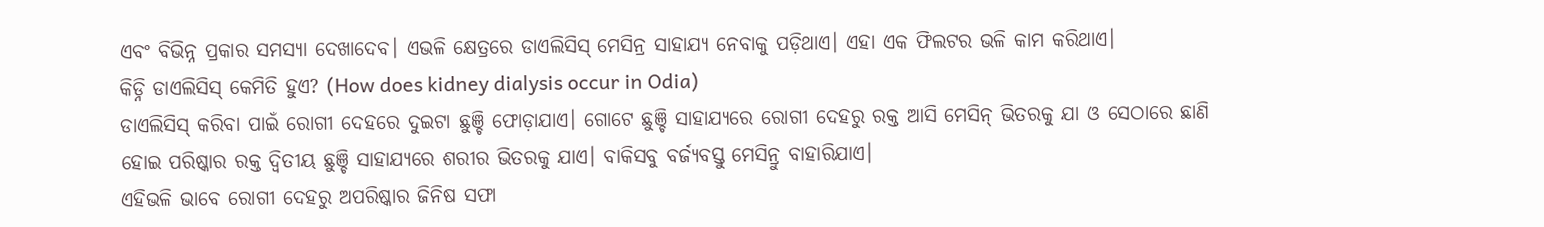ଏବଂ ବିଭିନ୍ନ ପ୍ରକାର ସମସ୍ୟା ଦେଖାଦେବ। ଏଭଳି କ୍ଷେତ୍ରରେ ଡାଏଲିସିସ୍ ମେସିନ୍ର ସାହାଯ୍ୟ ନେବାକୁ ପଡ଼ିଥାଏ। ଏହା ଏକ ଫିଲଟର ଭଳି କାମ କରିଥାଏ।
କିଡ୍ନି ଡାଏଲିସିସ୍ କେମିତି ହୁଏ? (How does kidney dialysis occur in Odia)
ଡାଏଲିସିସ୍ କରିବା ପାଇଁ ରୋଗୀ ଦେହରେ ଦୁଇଟା ଛୁଞ୍ଚି ଫୋଡ଼ାଯାଏ। ଗୋଟେ ଛୁଞ୍ଚି ସାହାଯ୍ୟରେ ରୋଗୀ ଦେହରୁ ରକ୍ତ ଆସି ମେସିନ୍ ଭିତରକୁ ଯା ଓ ସେଠାରେ ଛାଣି ହୋଇ ପରିଷ୍କାର ରକ୍ତ ଦ୍ୱିତୀୟ ଛୁଞ୍ଚି ସାହାଯ୍ୟରେ ଶରୀର ଭିତରକୁ ଯାଏ। ବାକିସବୁ ବର୍ଜ୍ୟବସ୍ତୁ ମେସିନ୍ରୁ ବାହାରିଯାଏ।
ଏହିଭଳି ଭାବେ ରୋଗୀ ଦେହରୁ ଅପରିଷ୍କାର ଜିନିଷ ସଫା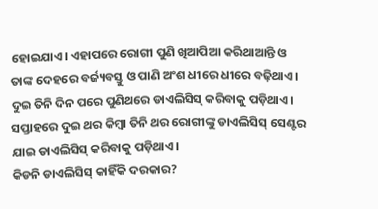ହୋଇଯାଏ। ଏହାପରେ ରୋଗୀ ପୁଣି ଖିଆପିଆ କରିଥାଆନ୍ତି ଓ ତାଙ୍କ ଦେହରେ ବର୍ଜ୍ୟବସ୍ତୁ ଓ ପାଣି ଅଂଶ ଧୀରେ ଧୀରେ ବଢ଼ିଥାଏ। ଦୁଇ ତିନି ଦିନ ପରେ ପୁଣିଥରେ ଡାଏଲିସିସ୍ କରିବାକୁ ପଡ଼ିଥାଏ। ସପ୍ତାହରେ ଦୁଇ ଥର କିମ୍ବା ତିନି ଥର ରୋଗୀଙ୍କୁ ଡାଏଲିସିସ୍ ସେଣ୍ଟର ଯାଇ ଡାଏଲିସିସ୍ କରିବାକୁ ପଡ଼ିଥାଏ।
କିଡନି ଡାଏଲିସିସ୍ କାହିଁକି ଦରକାର?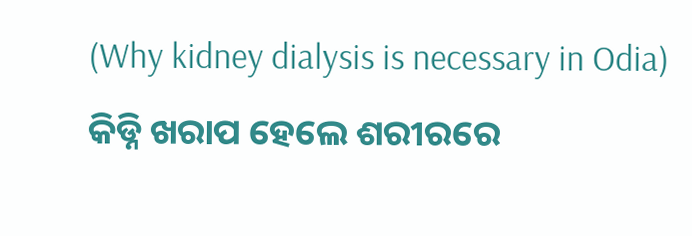(Why kidney dialysis is necessary in Odia)
କିଡ୍ନି ଖରାପ ହେଲେ ଶରୀରରେ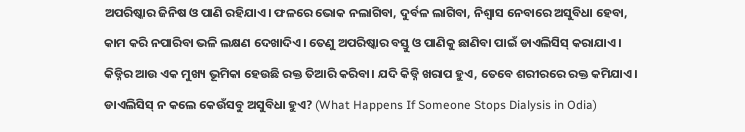ଅପରିଷ୍କାର ଜିନିଷ ଓ ପାଣି ରହିଯାଏ। ଫଳରେ ଭୋକ ନଲାଗିବା, ଦୁର୍ବଳ ଲାଗିବା, ନିଶ୍ୱାସ ନେବାରେ ଅସୁବିଧା ହେବା, କାମ କରି ନପାରିବା ଭଳି ଲକ୍ଷଣ ଦେଖାଦିଏ। ତେଣୁ ଅପରିଷ୍କାର ବସ୍ତୁ ଓ ପାଣିକୁ ଛାଣିବା ପାଇଁ ଡାଏଲିସିସ୍ କରାଯାଏ।
କିଡ୍ନିର ଆଉ ଏକ ମୁଖ୍ୟ ଭୂମିକା ହେଉଛି ରକ୍ତ ତିଆରି କରିବା। ଯଦି କିଡ୍ନି ଖରାପ ହୁଏ, ତେବେ ଶରୀରରେ ରକ୍ତ କମିଯାଏ।
ଡାଏଲିସିସ୍ ନ କଲେ କେଉଁସବୁ ଅସୁବିଧା ହୁଏ? (What Happens If Someone Stops Dialysis in Odia)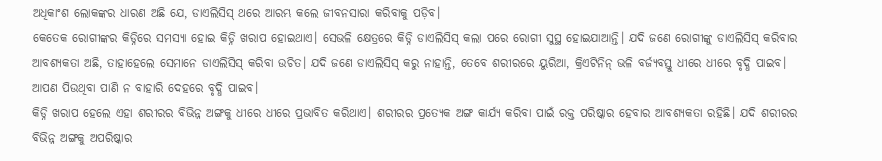ଅଧିକାଂଶ ଲୋକଙ୍କର ଧାରଣ ଅଛି ଯେ, ଡାଏଲିସିସ୍ ଥରେ ଆରମ୍ଭ କଲେ ଜୀବନସାରା କରିବାକୁ ପଡ଼ିବ।
କେତେକ ରୋଗୀଙ୍କର କିଡ୍ନିରେ ସମସ୍ୟା ହୋଇ କିଡ୍ନି ଖରାପ ହୋଇଥାଏ। ସେଭଳି କ୍ଷେତ୍ରରେ କିଡ୍ନି ଡାଏଲିସିସ୍ କଲା ପରେ ରୋଗୀ ସୁସ୍ଥ ହୋଇଯାଆନ୍ତି। ଯଦି ଜଣେ ରୋଗୀଙ୍କୁ ଡାଏଲିସିସ୍ କରିବାର ଆବଶ୍ୟକତା ଅଛି, ତାହାହେଲେ ସେମାନେ ଡାଏଲିସିସ୍ କରିବା ଉଚିତ। ଯଦି ଜଣେ ଡାଏଲିସିସ୍ କରୁ ନାହାନ୍ତି, ତେବେ ଶରୀରରେ ୟୁରିଆ, କ୍ରିଏଟିନିନ୍ ଭଳି ବର୍ଜ୍ୟବସ୍ତୁ ଧୀରେ ଧୀରେ ବୃଦ୍ଧି ପାଇବ। ଆପଣ ପିଉଥିବା ପାଣି ନ ବାହାରି ଦେହରେ ବୃଦ୍ଧି ପାଇବ।
କିଡ୍ନି ଖରାପ ହେଲେ ଏହା ଶରୀରର ବିଭିନ୍ନ ଅଙ୍ଗକୁ ଧୀରେ ଧୀରେ ପ୍ରଭାବିତ କରିଥାଏ। ଶରୀରର ପ୍ରତ୍ୟେକ ଅଙ୍ଗ କାର୍ଯ୍ୟ କରିବା ପାଇଁ ରକ୍ତ ପରିଷ୍କାର ହେବାର ଆବଶ୍ୟକତା ରହିଛି। ଯଦି ଶରୀରର ବିଭିନ୍ନ ଅଙ୍ଗକୁ ଅପରିଷ୍କାର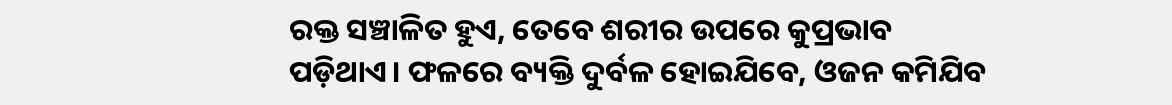ରକ୍ତ ସଞ୍ଚାଳିତ ହୁଏ, ତେବେ ଶରୀର ଉପରେ କୁପ୍ରଭାବ ପଡ଼ିଥାଏ। ଫଳରେ ବ୍ୟକ୍ତି ଦୁର୍ବଳ ହୋଇଯିବେ, ଓଜନ କମିଯିବ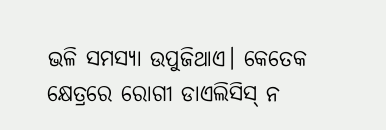ଭଳି ସମସ୍ୟା ଉପୁଜିଥାଏ। କେତେକ କ୍ଷେତ୍ରରେ ରୋଗୀ ଡାଏଲିସିସ୍ ନ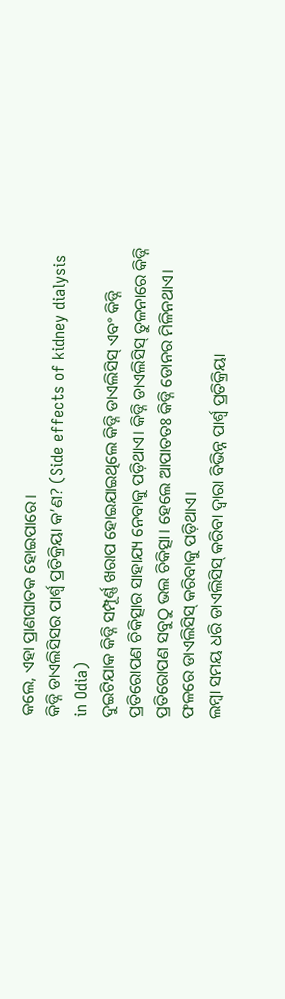କଲେ, ଏହା ପ୍ରାଣଘାତକ ହୋଇପାରେ।
କିଡ୍ନି ଡାଏଲିସିସର ପାର୍ଶ୍ୱ ପ୍ରତିକ୍ରିୟା କ’ଣ? (Side effects of kidney dialysis in Odia)
ଦୁଇଟିଯାକ କିଡ୍ନି ସମ୍ପୂର୍ଣ୍ଣ ଖରାପ ହୋଇଯାଇଥିଲେ କିଡ୍ନି ଡାଏଲିସିସ୍ ଏବଂ କିଡ୍ନି ପ୍ରତିରୋପଣ ଚିକିତ୍ସାର ସାହାଯ୍ୟ ନେବାକୁ ପଡ଼ିଥାଏ। କିଡ୍ନି ଡାଏଲିସିସ୍ ତୁଳନାରେ କିଡ୍ନି ପ୍ରତିରୋପଣ ସବୁଠୁ ଭଲ ଚିକିତ୍ସା। ହେଲେ ଆପାତତଃ କିଡ୍ନି ଡୋନର ମିଳିନଥାଏ। ଫଳରେ ଡାଏଲିସିସ୍ କରିବାକୁ ପଡ଼ିଥାଏ।
ଲମ୍ବା ସମୟ ଧରି ଡାଏଲିସିସ୍ କରିବା ଦ୍ୱାରା ବିଭିନ୍ନ ପାର୍ଶ୍ଵ ପ୍ରତିକ୍ରିୟା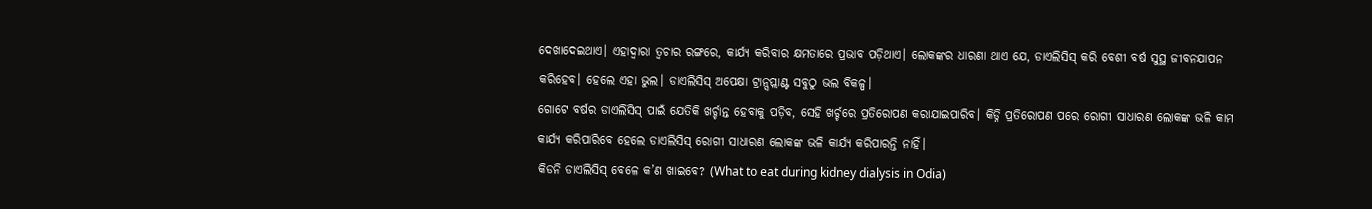ଦେଖାଦେଇଥାଏ। ଏହାଦ୍ୱାରା ତ୍ୱଚାର ରଙ୍ଗରେ, କାର୍ଯ୍ୟ କରିବାର କ୍ଷମତାରେ ପ୍ରଭାବ ପଡ଼ିଥାଏ। ଲୋକଙ୍କର ଧାରଣା ଥାଏ ଯେ, ଡାଏଲିସିସ୍ କରି ବେଶୀ ବର୍ଷ ସୁସ୍ଥ ଜୀବନଯାପନ କରିହେବ। ହେଲେ ଏହା ଭୁଲ। ଡାଏଲିସିସ୍ ଅପେକ୍ଷା ଟ୍ରାନ୍ସପ୍ଲାଣ୍ଟ ସବୁଠୁ ଭଲ ବିକଳ୍ପ।
ଗୋଟେ ବର୍ଷର ଡାଏଲିସିସ୍ ପାଇଁ ଯେତିକି ଖର୍ଚ୍ଚାନ୍ତ ହେବାକୁ ପଡ଼ିବ, ସେହି ଖର୍ଚ୍ଚରେ ପ୍ରତିରୋପଣ କରାଯାଇପାରିବ। କିଡ୍ନି ପ୍ରତିରୋପଣ ପରେ ରୋଗୀ ସାଧାରଣ ଲୋକଙ୍କ ଭଳି କାମ କାର୍ଯ୍ୟ କରିପାରିବେ ହେଲେ ଡାଏଲିସିସ୍ ରୋଗୀ ସାଧାରଣ ଲୋକଙ୍କ ଭଳି କାର୍ଯ୍ୟ କରିପାରନ୍ତି ନାହିଁ।
କିଡନି ଡାଏଲିସିସ୍ ବେଳେ କ’ଣ ଖାଇବେ? (What to eat during kidney dialysis in Odia)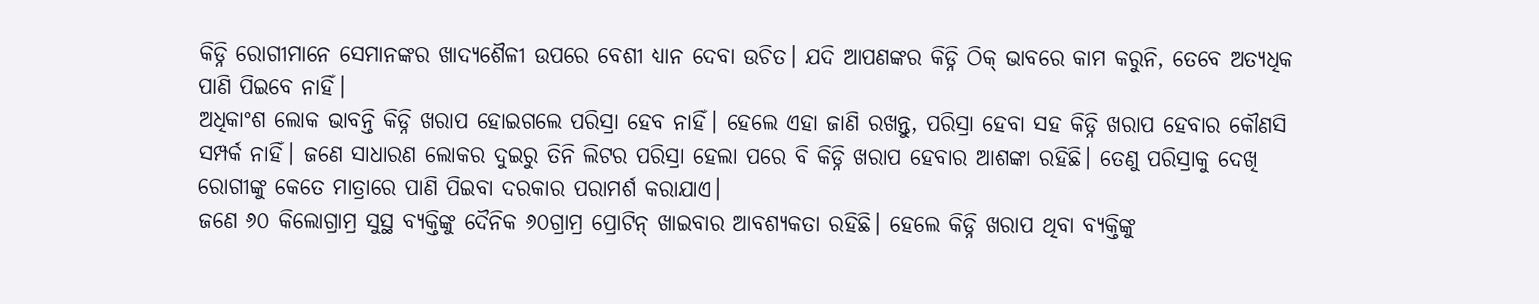କିଡ୍ନି ରୋଗୀମାନେ ସେମାନଙ୍କର ଖାଦ୍ୟଶୈଳୀ ଉପରେ ବେଶୀ ଧ୍ୟାନ ଦେବା ଉଚିତ। ଯଦି ଆପଣଙ୍କର କିଡ୍ନି ଠିକ୍ ଭାବରେ କାମ କରୁନି, ତେବେ ଅତ୍ୟଧିକ ପାଣି ପିଇବେ ନାହିଁ।
ଅଧିକାଂଶ ଲୋକ ଭାବନ୍ତି କିଡ୍ନି ଖରାପ ହୋଇଗଲେ ପରିସ୍ରା ହେବ ନାହିଁ। ହେଲେ ଏହା ଜାଣି ରଖନ୍ତୁ, ପରିସ୍ରା ହେବା ସହ କିଡ୍ନି ଖରାପ ହେବାର କୌଣସି ସମ୍ପର୍କ ନାହିଁ। ଜଣେ ସାଧାରଣ ଲୋକର ଦୁଇରୁ ତିନି ଲିଟର ପରିସ୍ରା ହେଲା ପରେ ବି କିଡ୍ନି ଖରାପ ହେବାର ଆଶଙ୍କା ରହିଛି। ତେଣୁ ପରିସ୍ରାକୁ ଦେଖି ରୋଗୀଙ୍କୁ କେତେ ମାତ୍ରାରେ ପାଣି ପିଇବା ଦରକାର ପରାମର୍ଶ କରାଯାଏ।
ଜଣେ ୬୦ କିଲୋଗ୍ରାମ୍ର ସୁସ୍ଥ ବ୍ୟକ୍ତିଙ୍କୁ ଦୈନିକ ୬୦ଗ୍ରାମ୍ର ପ୍ରୋଟିନ୍ ଖାଇବାର ଆବଶ୍ୟକତା ରହିଛି। ହେଲେ କିଡ୍ନି ଖରାପ ଥିବା ବ୍ୟକ୍ତିଙ୍କୁ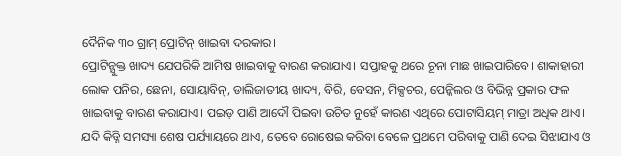ଦୈନିକ ୩୦ ଗ୍ରାମ୍ ପ୍ରୋଟିନ୍ ଖାଇବା ଦରକାର।
ପ୍ରୋଟିନ୍ଯୁକ୍ତ ଖାଦ୍ୟ ଯେପରିକି ଆମିଷ ଖାଇବାକୁ ବାରଣ କରାଯାଏ। ସପ୍ତାହକୁ ଥରେ ଚୂନା ମାଛ ଖାଇପାରିବେ। ଶାକାହାରୀ ଲୋକ ପନିର, ଛେନା, ସୋୟାବିନ୍, ଡାଲିଜାତୀୟ ଖାଦ୍ୟ, ବିରି, ବେସନ, ମିକ୍ସଚର, ପେନ୍କିଲର ଓ ବିଭିନ୍ନ ପ୍ରକାର ଫଳ ଖାଇବାକୁ ବାରଣ କରାଯାଏ। ପଇଡ଼ ପାଣି ଆଦୌ ପିଇବା ଉଚିତ ନୁହେଁ କାରଣ ଏଥିରେ ପୋଟାସିୟମ୍ ମାତ୍ରା ଅଧିକ ଥାଏ।
ଯଦି କିଡ୍ନି ସମସ୍ୟା ଶେଷ ପର୍ଯ୍ୟାୟରେ ଥାଏ, ତେବେ ରୋଷେଇ କରିବା ବେଳେ ପ୍ରଥମେ ପରିବାକୁ ପାଣି ଦେଇ ସିଝାଯାଏ ଓ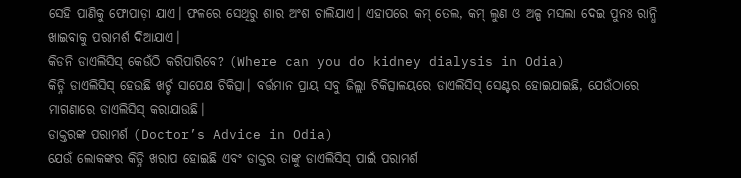ସେହି ପାଣିକୁ ଫୋପାଡ଼ା ଯାଏ। ଫଳରେ ସେଥିରୁ ଶାର ଅଂଶ ଚାଲିଯାଏ। ଏହାପରେ କମ୍ ତେଲ, କମ୍ ଲୁଣ ଓ ଅଳ୍ପ ମସଲା ଦେଇ ପୁନଃ ରାନ୍ଧି ଖାଇବାକୁ ପରାମର୍ଶ ଦିଆଯାଏ।
କିଡନି ଡାଏଲିସିସ୍ କେଉଁଠି କରିପାରିବେ? (Where can you do kidney dialysis in Odia)
କିଡ୍ନି ଡାଏଲିସିସ୍ ହେଉଛି ଖର୍ଚ୍ଚ ସାପେକ୍ଷ ଚିକିତ୍ସା। ବର୍ତ୍ତମାନ ପ୍ରାୟ ସବୁ ଜିଲ୍ଲା ଚିକିତ୍ସାଳୟରେ ଡାଏଲିସିସ୍ ସେଣ୍ଟର ହୋଇଯାଇଛି, ଯେଉଁଠାରେ ମାଗଣାରେ ଡାଏଲିସିସ୍ କରାଯାଉଛି।
ଡାକ୍ତରଙ୍କ ପରାମର୍ଶ (Doctor’s Advice in Odia)
ଯେଉଁ ଲୋକଙ୍କର କିଡ୍ନି ଖରାପ ହୋଇଛି ଏବଂ ଡାକ୍ତର ତାଙ୍କୁ ଡାଏଲିସିସ୍ ପାଇଁ ପରାମର୍ଶ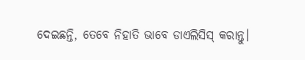ଦେଇଛନ୍ତି, ତେବେ ନିହାତି ଭାବେ ଡାଏଲିସିସ୍ କରାନ୍ତୁ।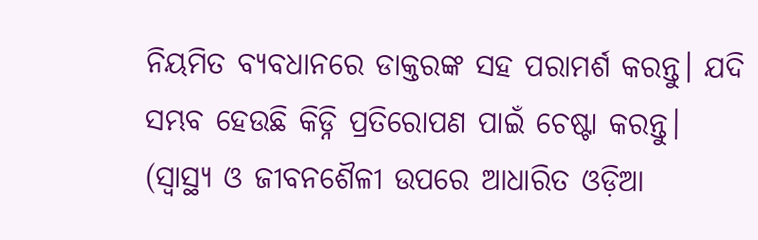ନିୟମିତ ବ୍ୟବଧାନରେ ଡାକ୍ତରଙ୍କ ସହ ପରାମର୍ଶ କରନ୍ତୁ। ଯଦି ସମ୍ଭବ ହେଉଛି କିଡ୍ନି ପ୍ରତିରୋପଣ ପାଇଁ ଚେଷ୍ଟା କରନ୍ତୁ।
(ସ୍ୱାସ୍ଥ୍ୟ ଓ ଜୀବନଶୈଳୀ ଉପରେ ଆଧାରିତ ଓଡ଼ିଆ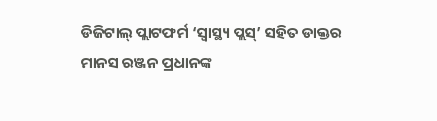ଡିଜିଟାଲ୍ ପ୍ଲାଟଫର୍ମ ‘ସ୍ୱାସ୍ଥ୍ୟ ପ୍ଲସ୍’ ସହିତ ଡାକ୍ତର ମାନସ ରଞ୍ଜନ ପ୍ରଧାନଙ୍କ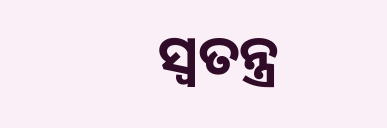ସ୍ୱତନ୍ତ୍ର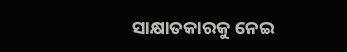ସାକ୍ଷାତକାରକୁ ନେଇ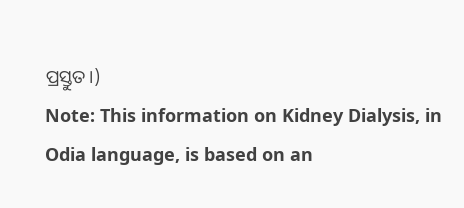ପ୍ରସ୍ତୁତ।)
Note: This information on Kidney Dialysis, in Odia language, is based on an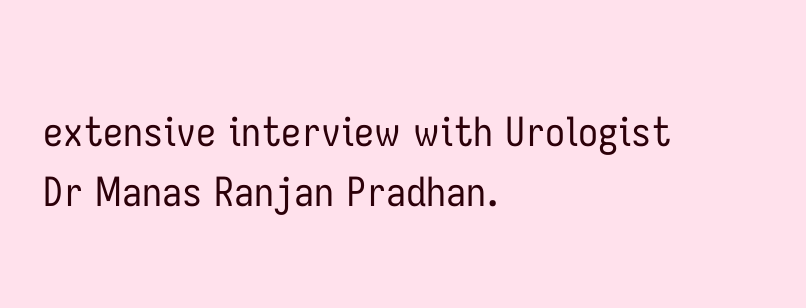extensive interview with Urologist Dr Manas Ranjan Pradhan.